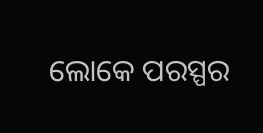ଲୋକେ ପରସ୍ପର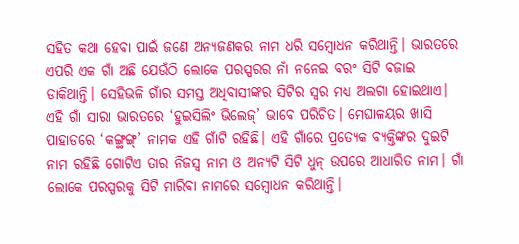ସହିତ କଥା ହେବା ପାଇଁ ଜଣେ ଅନ୍ୟଜଣକର ନାମ ଧରି ସମ୍ବୋଧନ କରିଥାନ୍ତି। ଭାରତରେ ଏପରି ଏକ ଗାଁ ଅଛି ଯେଉଁଠି ଲୋକେ ପରସ୍ପରର ନାଁ ନନେଇ ବରଂ ସିଟି ବଜାଇ ଡାକିଥାନ୍ତି। ସେହିଭଳି ଗାଁର ସମସ୍ତ ଅଧିବାସୀଙ୍କର ସିଟିର ସ୍ବର ମଧ୍ୟ ଅଲଗା ହୋଇଥାଏ। ଏହି ଗାଁ ସାରା ଭାରତରେ ‘ହୁଇସିଲିଂ ଭିଲେଜ୍’ ଭାବେ ପରିଚିତ। ମେଘାଳୟର ଖାସି ପାହାଡରେ ‘କଙ୍ଗ୍ଥଙ୍ଗ୍’ ନାମକ ଏହି ଗାଁଟି ରହିଛି। ଏହି ଗାଁରେ ପ୍ରତ୍ୟେକ ବ୍ୟକ୍ତିଙ୍କର ଦୁଇଟି ନାମ ରହିଛି ଗୋଟିଏ ତାର ନିଜସ୍ବ ନାମ ଓ ଅନ୍ୟଟି ସିଟି ଧୁନ୍ ଉପରେ ଆଧାରିତ ନାମ। ଗାଁ ଲୋକେ ପରସ୍ପରକୁ ସିଟି ମାରିବା ନାମରେ ସମ୍ବୋଧନ କରିଥାନ୍ତି।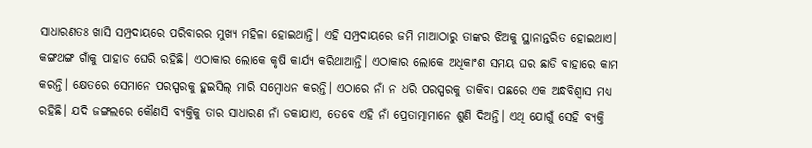ସାଧାରଣତଃ ଖାସି ସମ୍ପ୍ରଦାୟରେ ପରିବାରର ମୁଖ୍ୟ ମହିଳା ହୋଇଥାନ୍ତି। ଏହି ସମ୍ପ୍ରଦାୟରେ ଜମି ମାଆଠାରୁ ତାଙ୍କର ଝିଅକୁ ସ୍ଥାନାନ୍ତରିତ ହୋଇଥାଏ। କଙ୍ଗଥଙ୍ଗ ଗାଁକୁ ପାହାଡ ଘେରି ରହିଛି। ଏଠାକାର ଲୋକେ କୃଷି କାର୍ଯ୍ୟ କରିଥାଆନ୍ତି। ଏଠାକାର ଲୋକେ ଅଧିକାଂଶ ସମୟ ଘର ଛାଡି ବାହାରେ କାମ କରନ୍ତି। କ୍ଷେତରେ ସେମାନେ ପରସ୍ପରକୁ ହୁଇସିଲ୍ ମାରି ସମ୍ବୋଧନ କରନ୍ତି। ଏଠାରେ ନାଁ ନ ଧରି ପରସ୍ପରକୁ ଡାକିବା ପଛରେ ଏକ ଅନ୍ଧବିଶ୍ବାସ ମଧ୍ୟ ରହିଛି। ଯଦି ଜଙ୍ଗଲରେ କୌଣସି ବ୍ୟକ୍ତିକୁ ତାର ସାଧାରଣ ନାଁ ଡକାଯାଏ, ତେବେ ଏହି ନାଁ ପ୍ରେତାତ୍ମାମାନେ ଶୁଣି ଦିଅନ୍ତି। ଏଥି ଯୋଗୁଁ ସେହି ବ୍ୟକ୍ତି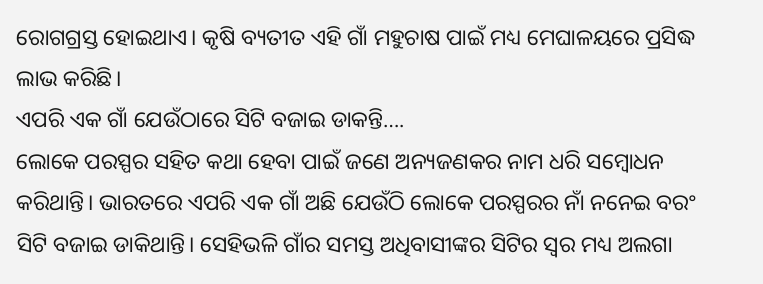ରୋଗଗ୍ରସ୍ତ ହୋଇଥାଏ। କୃଷି ବ୍ୟତୀତ ଏହି ଗାଁ ମହୁଚାଷ ପାଇଁ ମଧ୍ୟ ମେଘାଳୟରେ ପ୍ରସିଦ୍ଧ ଲାଭ କରିଛି।
ଏପରି ଏକ ଗାଁ ଯେଉଁଠାରେ ସିଟି ବଜାଇ ଡାକନ୍ତି….
ଲୋକେ ପରସ୍ପର ସହିତ କଥା ହେବା ପାଇଁ ଜଣେ ଅନ୍ୟଜଣକର ନାମ ଧରି ସମ୍ବୋଧନ କରିଥାନ୍ତି। ଭାରତରେ ଏପରି ଏକ ଗାଁ ଅଛି ଯେଉଁଠି ଲୋକେ ପରସ୍ପରର ନାଁ ନନେଇ ବରଂ ସିଟି ବଜାଇ ଡାକିଥାନ୍ତି। ସେହିଭଳି ଗାଁର ସମସ୍ତ ଅଧିବାସୀଙ୍କର ସିଟିର ସ୍ବର ମଧ୍ୟ ଅଲଗା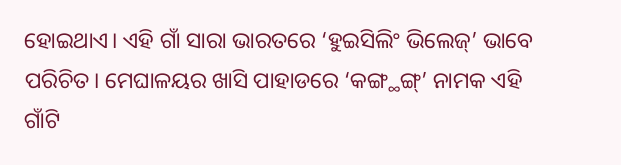ହୋଇଥାଏ। ଏହି ଗାଁ ସାରା ଭାରତରେ ‘ହୁଇସିଲିଂ ଭିଲେଜ୍’ ଭାବେ ପରିଚିତ। ମେଘାଳୟର ଖାସି ପାହାଡରେ ‘କଙ୍ଗ୍ଥଙ୍ଗ୍’ ନାମକ ଏହି ଗାଁଟି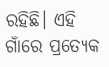ରହିଛି। ଏହି ଗାଁରେ ପ୍ରତ୍ୟେକ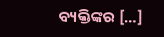ବ୍ୟକ୍ତିଙ୍କର […]